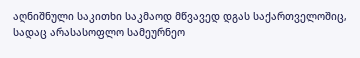აღნიშნული საკითხი საკმაოდ მწვავედ დგას საქართველოშიც, სადაც არასასოფლო სამეურნეო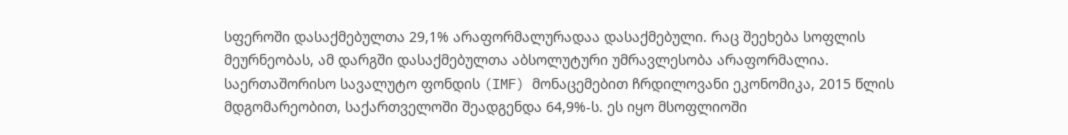სფეროში დასაქმებულთა 29,1% არაფორმალურადაა დასაქმებული. რაც შეეხება სოფლის მეურნეობას, ამ დარგში დასაქმებულთა აბსოლუტური უმრავლესობა არაფორმალია.
საერთაშორისო სავალუტო ფონდის (IMF) მონაცემებით ჩრდილოვანი ეკონომიკა, 2015 წლის მდგომარეობით, საქართველოში შეადგენდა 64,9%-ს. ეს იყო მსოფლიოში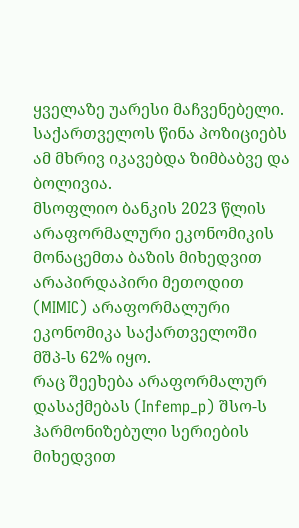ყველაზე უარესი მაჩვენებელი. საქართველოს წინა პოზიციებს ამ მხრივ იკავებდა ზიმბაბვე და ბოლივია.
მსოფლიო ბანკის 2023 წლის არაფორმალური ეკონომიკის მონაცემთა ბაზის მიხედვით არაპირდაპირი მეთოდით (MIMIC) არაფორმალური ეკონომიკა საქართველოში მშპ-ს 62% იყო.
რაც შეეხება არაფორმალურ დასაქმებას (Infemp_p) შსო-ს ჰარმონიზებული სერიების მიხედვით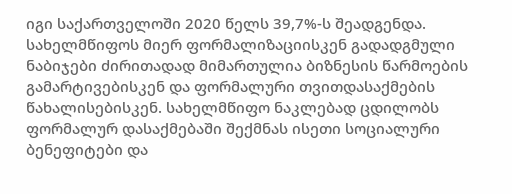იგი საქართველოში 2020 წელს 39,7%-ს შეადგენდა.
სახელმწიფოს მიერ ფორმალიზაციისკენ გადადგმული ნაბიჯები ძირითადად მიმართულია ბიზნესის წარმოების გამარტივებისკენ და ფორმალური თვითდასაქმების წახალისებისკენ. სახელმწიფო ნაკლებად ცდილობს ფორმალურ დასაქმებაში შექმნას ისეთი სოციალური ბენეფიტები და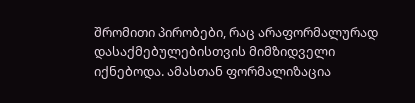შრომითი პირობები, რაც არაფორმალურად დასაქმებულებისთვის მიმზიდველი იქნებოდა. ამასთან ფორმალიზაცია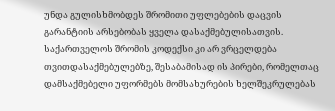უნდა გულისხმობდეს შრომითი უფლებების დაცვის გარანტიის არსებობას ყველა დასაქმებულისათვის. საქართველოს შრომის კოდექსი კი არ ვრცელდება თვითდასაქმებულებზე, შესაბამისად ის პირები, რომელთაც დამსაქმებელი უფორმებს მომსახურების ხელშეკრულებას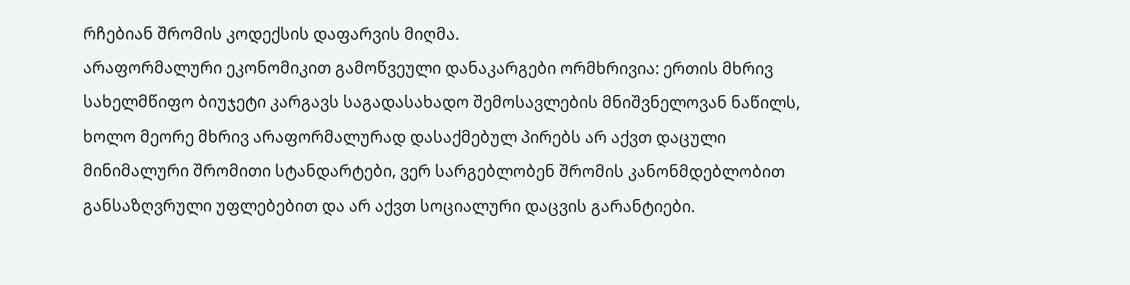რჩებიან შრომის კოდექსის დაფარვის მიღმა.
არაფორმალური ეკონომიკით გამოწვეული დანაკარგები ორმხრივია: ერთის მხრივ სახელმწიფო ბიუჯეტი კარგავს საგადასახადო შემოსავლების მნიშვნელოვან ნაწილს, ხოლო მეორე მხრივ არაფორმალურად დასაქმებულ პირებს არ აქვთ დაცული მინიმალური შრომითი სტანდარტები, ვერ სარგებლობენ შრომის კანონმდებლობით განსაზღვრული უფლებებით და არ აქვთ სოციალური დაცვის გარანტიები.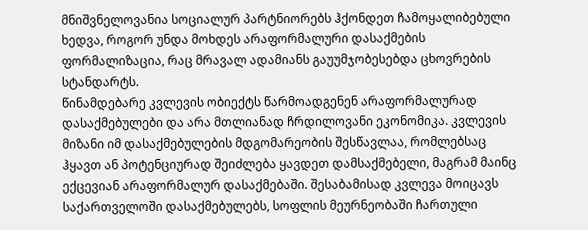მნიშვნელოვანია სოციალურ პარტნიორებს ჰქონდეთ ჩამოყალიბებული ხედვა, როგორ უნდა მოხდეს არაფორმალური დასაქმების ფორმალიზაცია, რაც მრავალ ადამიანს გაუუმჯობესებდა ცხოვრების სტანდარტს.
წინამდებარე კვლევის ობიექტს წარმოადგენენ არაფორმალურად დასაქმებულები და არა მთლიანად ჩრდილოვანი ეკონომიკა. კვლევის მიზანი იმ დასაქმებულების მდგომარეობის შესწავლაა, რომლებსაც ჰყავთ ან პოტენციურად შეიძლება ყავდეთ დამსაქმებელი, მაგრამ მაინც ექცევიან არაფორმალურ დასაქმებაში. შესაბამისად კვლევა მოიცავს საქართველოში დასაქმებულებს, სოფლის მეურნეობაში ჩართული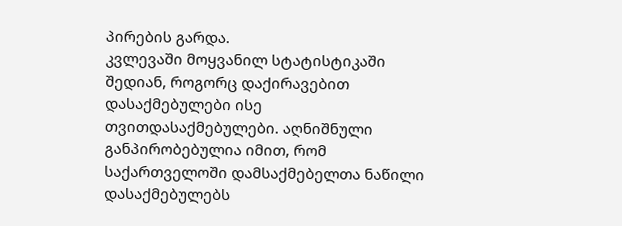პირების გარდა.
კვლევაში მოყვანილ სტატისტიკაში შედიან, როგორც დაქირავებით დასაქმებულები ისე თვითდასაქმებულები. აღნიშნული განპირობებულია იმით, რომ საქართველოში დამსაქმებელთა ნაწილი დასაქმებულებს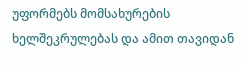უფორმებს მომსახურების ხელშეკრულებას და ამით თავიდან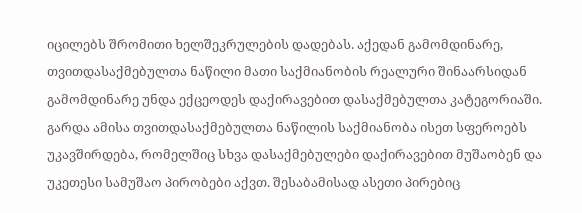იცილებს შრომითი ხელშეკრულების დადებას. აქედან გამომდინარე, თვითდასაქმებულთა ნაწილი მათი საქმიანობის რეალური შინაარსიდან გამომდინარე უნდა ექცეოდეს დაქირავებით დასაქმებულთა კატეგორიაში. გარდა ამისა თვითდასაქმებულთა ნაწილის საქმიანობა ისეთ სფეროებს უკავშირდება, რომელშიც სხვა დასაქმებულები დაქირავებით მუშაობენ და უკეთესი სამუშაო პირობები აქვთ. შესაბამისად ასეთი პირებიც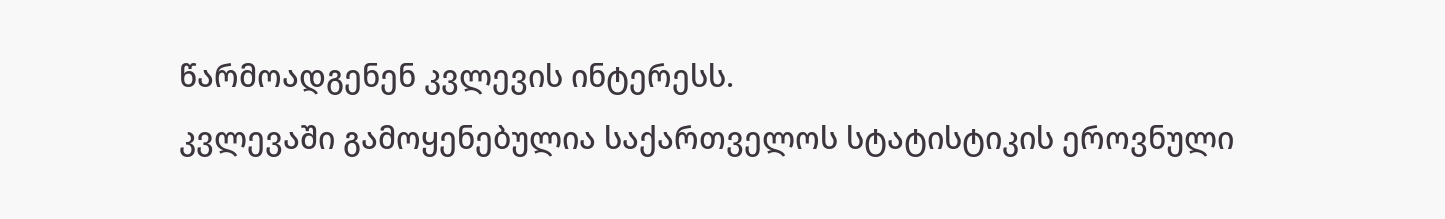წარმოადგენენ კვლევის ინტერესს.
კვლევაში გამოყენებულია საქართველოს სტატისტიკის ეროვნული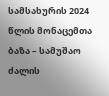სამსახურის 2024 წლის მონაცემთა ბაზა – სამუშაო ძალის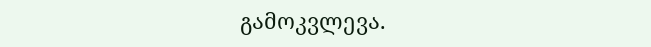გამოკვლევა.